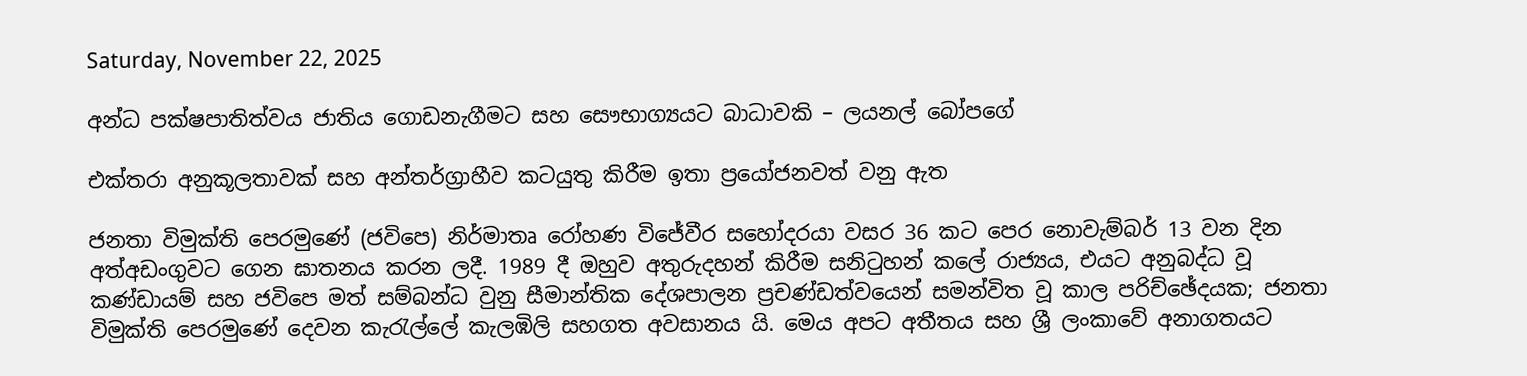Saturday, November 22, 2025

අන්ධ පක්ෂපාතිත්වය ජාතිය ගොඩනැගීමට සහ සෞභාග්‍යයට බාධාවකි – ලයනල් බෝපගේ

එක්තරා අනුකූලතාවක් සහ අන්තර්ග්‍රාහීව කටයුතු කිරීම ඉතා ප්‍රයෝජනවත් වනු ඇත

ජනතා විමුක්ති පෙරමුණේ (ජවිපෙ) නිර්මාතෘ රෝහණ විජේවීර සහෝදරයා වසර 36 කට පෙර නොවැම්බර් 13 වන දින අත්අඩංගුවට ගෙන ඝාතනය කරන ලදී. 1989 දී ඔහුව අතුරුදහන් කිරීම සනිටුහන් කලේ රාජ්‍යය, එයට අනුබද්ධ වූ කණ්ඩායම් සහ ජවිපෙ මත් සම්බන්ධ වුනු සීමාන්තික දේශපාලන ප්‍රචණ්ඩත්වයෙන් සමන්විත වූ කාල පරිච්ඡේදයක; ජනතා විමුක්ති පෙරමුණේ දෙවන කැරැල්ලේ කැලඹිලි සහගත අවසානය යි. මෙය අපට අතීතය සහ ශ්‍රී ලංකාවේ අනාගතයට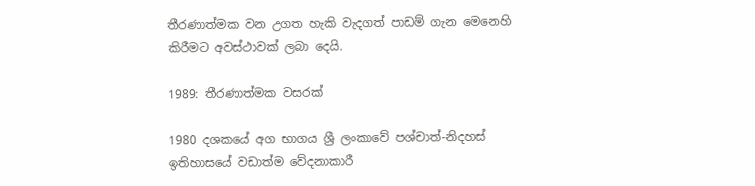තීරණාත්මක වන උගත හැකි වැදගත් පාඩම් ගැන මෙනෙහි කිරීමට අවස්ථාවක් ලබා දෙයි.

1989: තීරණාත්මක වසරක්

1980 දශකයේ අග භාගය ශ්‍රී ලංකාවේ පශ්චාත්-නිදහස් ඉතිහාසයේ වඩාත්ම වේදනාකාරී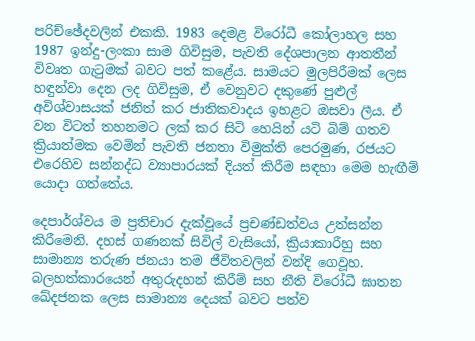පරිච්ඡේදවලින් එකකි. 1983 දෙමළ විරෝධී කෝලාහල සහ 1987 ඉන්දු-ලංකා සාම ගිවිසුම, පැවති දේශපාලන ආතතීන් විවෘත ගැටුමක් බවට පත් කළේය. සාමයට මුලපිරීමක් ලෙස හඳුන්වා දෙන ලද ගිවිසුම, ඒ වෙනුවට දකුණේ පුළුල් අවිශ්වාසයක් ජනිත් කර ජාතිකවාදය ඉහළට ඔසවා ලීය. ඒ වන විටත් තහනමට ලක් කර සිටි හෙයින් යටි බිම් ගතව ක්‍රියාත්මක වෙමින් පැවති ජනතා විමුක්ති පෙරමුණ, රජයට එරෙහිව සන්නද්ධ ව්‍යාපාරයක් දියත් කිරීම සඳහා මෙම හැඟීම් යොදා ගත්තේය.

දෙපාර්ශ්වය ම ප්‍රතිචාර දැක්වූයේ ප්‍රචණ්ඩත්වය උත්සන්න කිරීමෙනි. දහස් ගණනක් සිවිල් වැසියෝ, ක්‍රියාකාරීහු සහ සාමාන්‍ය තරුණ ජනයා තම ජීවිතවලින් වන්දි ගෙවූහ. බලහත්කාරයෙන් අතුරුදහන් කිරීම් සහ නීති විරෝධී ඝාතන ඛේදජනක ලෙස සාමාන්‍ය දෙයක් බවට පත්ව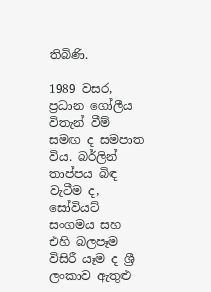තිබිණි.

1989 වසර, ප්‍රධාන ගෝලීය විතැන් වීම් සමඟ ද සමපාත විය. බර්ලින් තාප්පය බිඳ වැටීම ද, සෝවියට් සංගමය සහ එහි බලපෑම විසිරී යෑම ද ශ්‍රී ලංකාව ඇතුළු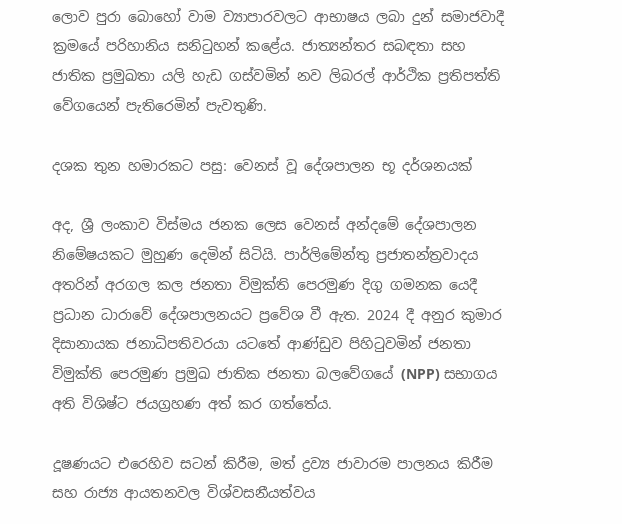ලොව පුරා බොහෝ වාම ව්‍යාපාරවලට ආභාෂය ලබා දුන් සමාජවාදී ක්‍රමයේ පරිහානිය සනිටුහන් කළේය. ජාත්‍යන්තර සබඳතා සහ ජාතික ප්‍රමුඛතා යලි හැඩ ගස්වමින් නව ලිබරල් ආර්ථික ප්‍රතිපත්ති වේගයෙන් පැතිරෙමින් පැවතුණි.

දශක තුන හමාරකට පසු: වෙනස් වූ දේශපාලන භූ දර්ශනයක්

අද, ශ්‍රී ලංකාව විස්මය ජනක ලෙස වෙනස් අන්දමේ දේශපාලන නිමේෂයකට මුහුණ දෙමින් සිටියි. පාර්ලිමේන්තු ප්‍රජාතන්ත්‍රවාදය අතරින් අරගල කල ජනතා විමුක්ති පෙරමුණ දිගු ගමනක යෙදී ප්‍රධාන ධාරාවේ දේශපාලනයට ප්‍රවේශ වී ඇත. 2024 දී අනුර කුමාර දිසානායක ජනාධිපතිවරයා යටතේ ආණ්ඩුව පිහිටුවමින් ජනතා විමුක්ති පෙරමුණ ප්‍රමුඛ ජාතික ජනතා බලවේගයේ (NPP) සභාගය අති විශිෂ්ට ජයග්‍රහණ අත් කර ගත්තේය.

දූෂණයට එරෙහිව සටන් කිරීම, මත් ද්‍රව්‍ය ජාවාරම පාලනය කිරීම සහ රාජ්‍ය ආයතනවල විශ්වසනීයත්වය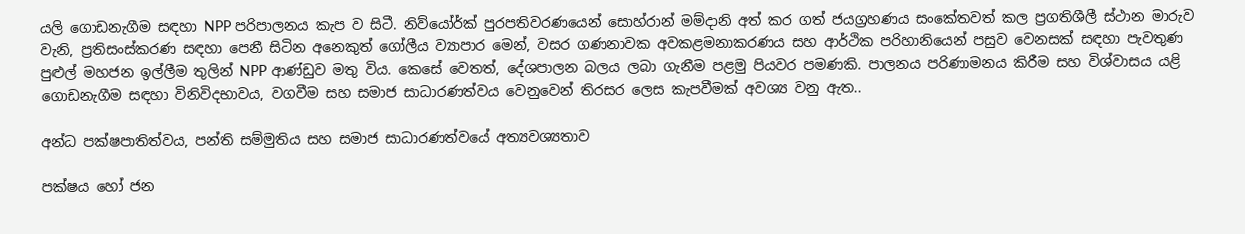යලි ගොඩනැගීම සඳහා NPP පරිපාලනය කැප ව සිටී. නිව්යෝර්ක් පුරපතිවරණයෙන් සොහ්රාන් මම්දානි අත් කර ගත් ජයග්‍රහණය සංකේතවත් කල ප්‍රගතිශීලී ස්ථාන මාරුව වැනි, ප්‍රතිසංස්කරණ සඳහා පෙනී සිටින අනෙකුත් ගෝලීය ව්‍යාපාර මෙන්, වසර ගණනාවක අවකළමනාකරණය සහ ආර්ථික පරිහානියෙන් පසුව වෙනසක් සඳහා පැවතුණ පුළුල් මහජන ඉල්ලීම තුලින් NPP ආණ්ඩුව මතු විය. කෙසේ වෙතත්, දේශපාලන බලය ලබා ගැනීම පළමු පියවර පමණකි. පාලනය පරිණාමනය කිරීම සහ විශ්වාසය යළි ගොඩනැගීම සඳහා විනිවිදභාවය, වගවීම සහ සමාජ සාධාරණත්වය වෙනුවෙන් තිරසර ලෙස කැපවීමක් අවශ්‍ය වනු ඇත..

අන්ධ පක්ෂපාතිත්වය, පන්ති සම්මුතිය සහ සමාජ සාධාරණත්වයේ අත්‍යවශ්‍යතාව

පක්ෂය හෝ ජන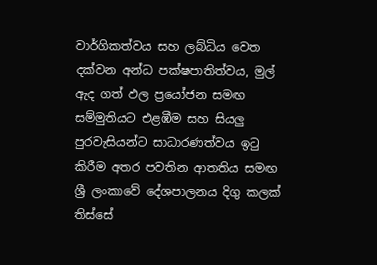වාර්ගිකත්වය සහ ලබ්ධිය වෙත දක්වන අන්ධ පක්ෂපාතිත්වය, මුල් ඇද ගත් ඵල ප්‍රයෝජන සමඟ සම්මුතියට එළඹීම සහ සියලු පුරවැසියන්ට සාධාරණත්වය ඉටු කිරීම අතර පවතින ආතතිය සමඟ ශ්‍රී ලංකාවේ දේශපාලනය දිගු කලක් තිස්සේ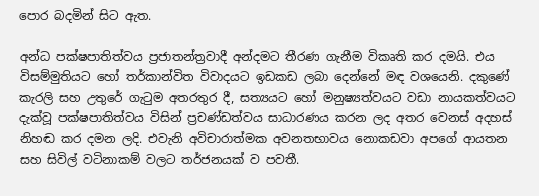පොර බදමින් සිට ඇත.

අන්ධ පක්ෂපාතිත්වය ප්‍රජාතන්ත්‍රවාදී අන්දමට තීරණ ගැනීම විකෘති කර දමයි. එය විසම්මුතියට හෝ තර්කාන්විත විවාදයට ඉඩකඩ ලබා දෙන්නේ මඳ වශයෙනි. දකුණේ කැරලි සහ උතුරේ ගැටුම අතරතුර දී, සත්‍යයට හෝ මනුෂ්‍යත්වයට වඩා නායකත්වයට දැක්වූ පක්ෂපාතිත්වය විසින් ප්‍රචණ්ඩත්වය සාධාරණය කරන ලද අතර වෙනස් අදහස් නිහඬ කර දමන ලදි. එවැනි අවිචාරාත්මක අවනතභාවය නොකඩවා අපගේ ආයතන සහ සිවිල් වටිනාකම් වලට තර්ජනයක් ව පවතී.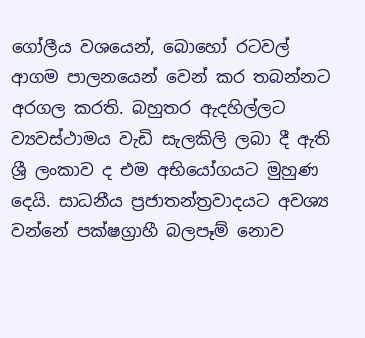ගෝලීය වශයෙන්, බොහෝ රටවල් ආගම පාලනයෙන් වෙන් කර තබන්නට අරගල කරති. බහුතර ඇදහිල්ලට ව්‍යවස්ථාමය වැඩි සැලකිලි ලබා දී ඇති ශ්‍රී ලංකාව ද එම අභියෝගයට මුහුණ දෙයි. සාධනීය ප්‍රජාතන්ත්‍රවාදයට අවශ්‍ය වන්නේ පක්ෂග්‍රාහී බලපෑම් නොව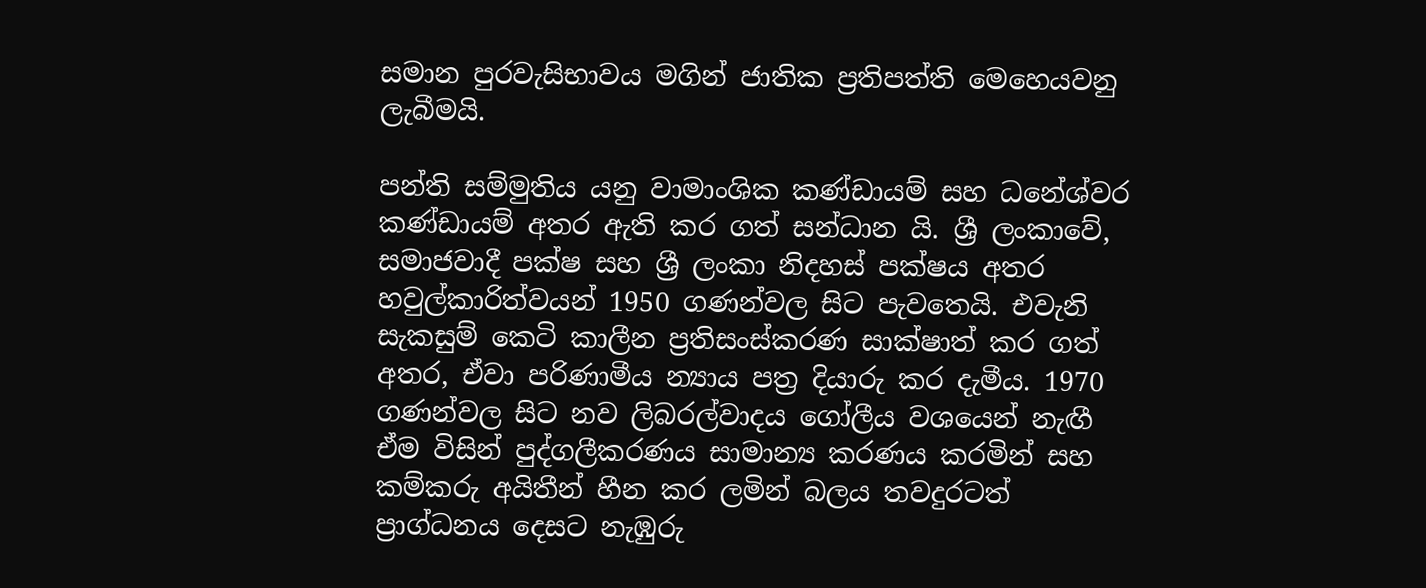සමාන පුරවැසිභාවය මගින් ජාතික ප්‍රතිපත්ති මෙහෙයවනු ලැබීමයි.

පන්ති සම්මුතිය යනු වාමාංශික කණ්ඩායම් සහ ධනේශ්වර කණ්ඩායම් අතර ඇති කර ගත් සන්ධාන යි. ශ්‍රී ලංකාවේ, සමාජවාදී පක්ෂ සහ ශ්‍රී ලංකා නිදහස් පක්ෂය අතර හවුල්කාරිත්වයන් 1950 ගණන්වල සිට පැවතෙයි. එවැනි සැකසුම් කෙටි කාලීන ප්‍රතිසංස්කරණ සාක්ෂාත් කර ගත් අතර, ඒවා පරිණාමීය න්‍යාය පත්‍ර දියාරු කර දැමීය. 1970 ගණන්වල සිට නව ලිබරල්වාදය ගෝලීය වශයෙන් නැඟී ඒම විසින් පුද්ගලීකරණය සාමාන්‍ය කරණය කරමින් සහ කම්කරු අයිතීන් හීන කර ලමින් බලය තවදුරටත් ප්‍රාග්ධනය දෙසට නැඹුරු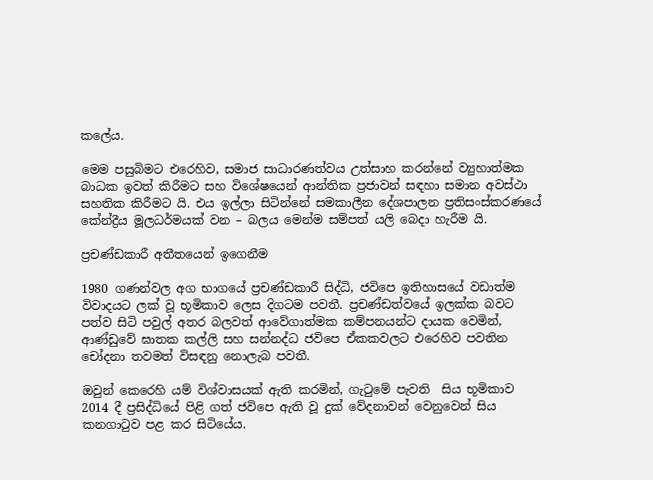කලේය.

මෙම පසුබිමට එරෙහිව, සමාජ සාධාරණත්වය උත්සාහ කරන්නේ ව්‍යුහාත්මක බාධක ඉවත් කිරීමට සහ විශේෂයෙන් ආන්තික ප්‍රජාවන් සඳහා සමාන අවස්ථා සහතික කිරීමට යි. එය ඉල්ලා සිටින්නේ සමකාලීන දේශපාලන ප්‍රතිසංස්කරණයේ කේන්ද්‍රීය මූලධර්මයක් වන – බලය මෙන්ම සම්පත් යලි බෙදා හැරීම යි.

ප්‍රචණ්ඩකාරී අතීතයෙන් ඉගෙනීම

1980 ගණන්වල අග භාගයේ ප්‍රචණ්ඩකාරී සිද්ධි, ජවිපෙ ඉතිහාසයේ වඩාත්ම විවාදයට ලක් වූ භූමිකාව ලෙස දිගටම පවතී. ප්‍රචණ්ඩත්වයේ ඉලක්ක බවට පත්ව සිටි පවුල් අතර බලවත් ආවේගාත්මක කම්පනයන්ට දායක වෙමින්, ආණ්ඩුවේ ඝාතක කල්ලි සහ සන්නද්ධ ජවිපෙ ඒකකවලට එරෙහිව පවතින චෝදනා තවමත් විසඳනු නොලැබ පවතී.

ඔවුන් කෙරෙහි යම් විශ්වාසයක් ඇති කරමින්, ගැටුමේ පැවති  සිය භූමිකාව 2014 දී ප්‍රසිද්ධියේ පිළි ගත් ජවිපෙ ඇති වූ දුක් වේදනාවන් වෙනුවෙන් සිය කනගාටුව පළ කර සිටියේය.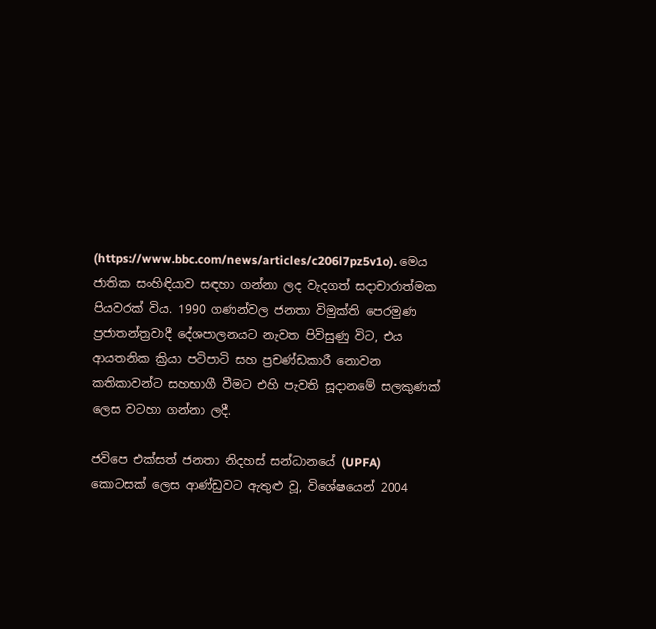(https://www.bbc.com/news/articles/c206l7pz5v1o). මෙය ජාතික සංහිඳියාව සඳහා ගන්නා ලද වැදගත් සදාචාරාත්මක පියවරක් විය. 1990 ගණන්වල ජනතා විමුක්ති පෙරමුණ ප්‍රජාතන්ත්‍රවාදී දේශපාලනයට නැවත පිවිසුණු විට, එය ආයතනික ක්‍රියා පටිපාටි සහ ප්‍රචණ්ඩකාරී නොවන කතිකාවන්ට සහභාගී වීමට එහි පැවති සූදානමේ සලකුණක් ලෙස වටහා ගන්නා ලදී.

ජවිපෙ එක්සත් ජනතා නිදහස් සන්ධානයේ (UPFA) කොටසක් ලෙස ආණ්ඩුවට ඇතුළු වූ, විශේෂයෙන් 2004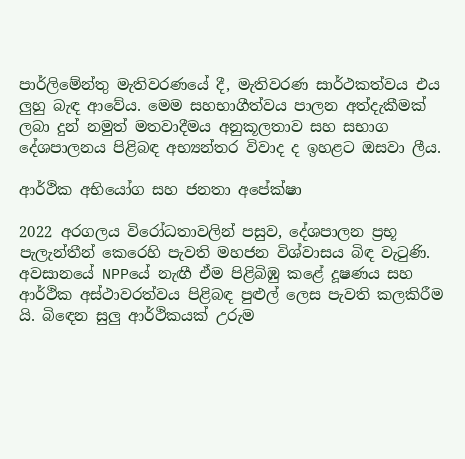පාර්ලිමේන්තු මැතිවරණයේ දී, මැතිවරණ සාර්ථකත්වය එය ලුහු බැඳ ආවේය. මෙම සහභාගීත්වය පාලන අත්දැකීමක් ලබා දුන් නමුත් මතවාදීමය අනුකූලතාව සහ සභාග දේශපාලනය පිළිබඳ අභ්‍යන්තර විවාද ද ඉහළට ඔසවා ලීය.

ආර්ථික අභියෝග සහ ජනතා අපේක්ෂා

2022 අරගලය විරෝධතාවලින් පසුව, දේශපාලන ප්‍රභූ පැලැන්තීන් කෙරෙහි පැවති මහජන විශ්වාසය බිඳ වැටුණි. අවසානයේ NPPයේ නැඟී ඒම පිළිබිඹු කළේ දූෂණය සහ ආර්ථික අස්ථාවරත්වය පිළිබඳ පුළුල් ලෙස පැවති කලකිරීම යි. බිඳෙන සුලු ආර්ථිකයක් උරුම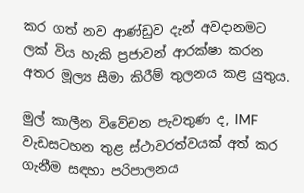කර ගත් නව ආණ්ඩුව දැන් අවදානමට ලක් විය හැකි ප්‍රජාවන් ආරක්ෂා කරන අතර මූල්‍ය සීමා කිරීම් තුලනය කළ යුතුය.

මුල් කාලීන විවේචන පැවතුණ ද, IMF වැඩසටහන තුළ ස්ථාවරත්වයක් අත් කර ගැනීම සඳහා පරිපාලනය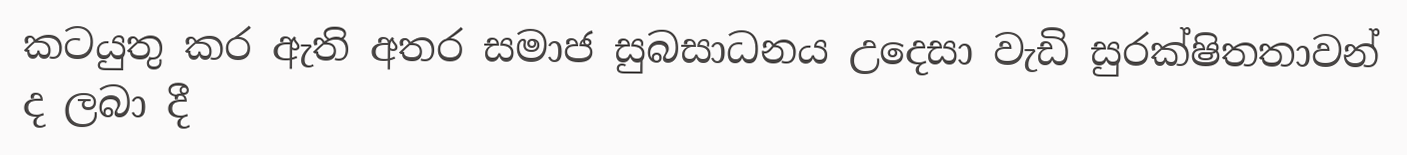කටයුතු කර ඇති අතර සමාජ සුබසාධනය උදෙසා වැඩි සුරක්ෂිතතාවන් ද ලබා දී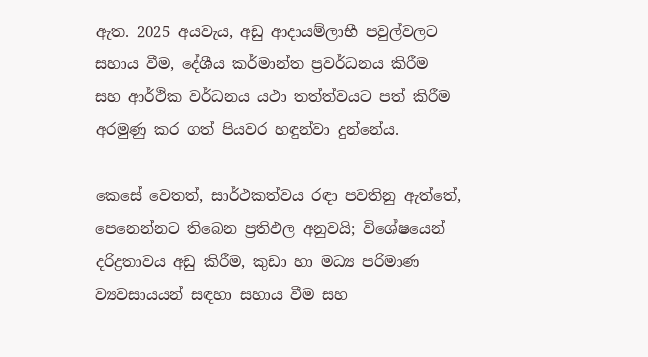ඇත. 2025 අයවැය, අඩු ආදායම්ලාභී පවුල්වලට සහාය වීම, දේශීය කර්මාන්ත ප්‍රවර්ධනය කිරීම සහ ආර්ථික වර්ධනය යථා තත්ත්වයට පත් කිරීම අරමුණු කර ගත් පියවර හඳුන්වා දුන්නේය.

කෙසේ වෙතත්, සාර්ථකත්වය රඳා පවතිනු ඇත්තේ, පෙනෙන්නට තිබෙන ප්‍රතිඵල අනුවයි; විශේෂයෙන් දරිද්‍රතාවය අඩු කිරීම, කුඩා හා මධ්‍ය පරිමාණ ව්‍යවසායයන් සඳහා සහාය වීම සහ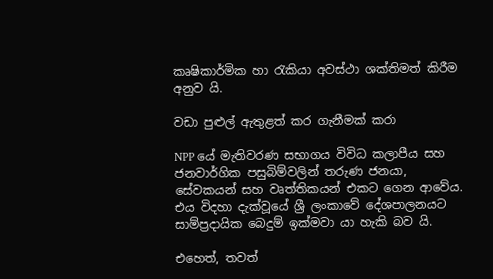කෘෂිකාර්මික හා රැකියා අවස්ථා ශක්තිමත් කිරීම අනුව යි.

වඩා පුළුල් ඇතුළත් කර ගැනීමක් කරා

NPP යේ මැතිවරණ සභාගය විවිධ කලාපීය සහ ජනවාර්ගික පසුබිම්වලින් තරුණ ජනයා, සේවකයන් සහ වෘත්තිකයන් එකට ගෙන ආවේය. එය විදහා දැක්වූයේ ශ්‍රී ලංකාවේ දේශපාලනයට සාම්ප්‍රදායික බෙදුම් ඉක්මවා යා හැකි බව යි.

එහෙත්, තවත්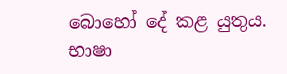බොහෝ දේ කළ යුතුය. භාෂා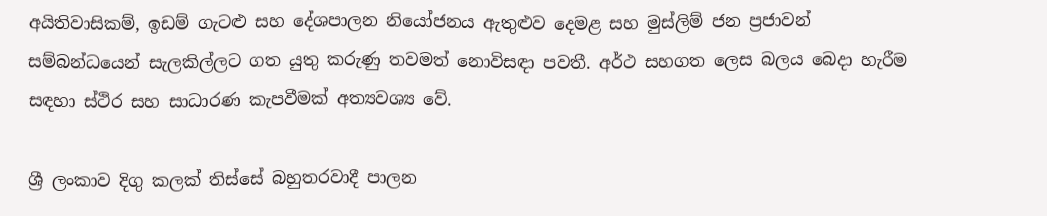අයිතිවාසිකම්, ඉඩම් ගැට‍ළු සහ දේශපාලන නියෝජනය ඇතුළුව දෙමළ සහ මුස්ලිම් ජන ප්‍රජාවන් සම්බන්ධයෙන් සැලකිල්ලට ගත යුතු කරුණු තවමත් නොවිසඳා පවතී. අර්ථ සහගත ලෙස බලය බෙදා හැරීම සඳහා ස්ථිර සහ සාධාරණ කැපවීමක් අත්‍යවශ්‍ය වේ.

ශ්‍රී ලංකාව දිගු කලක් තිස්සේ බහුතරවාදී පාලන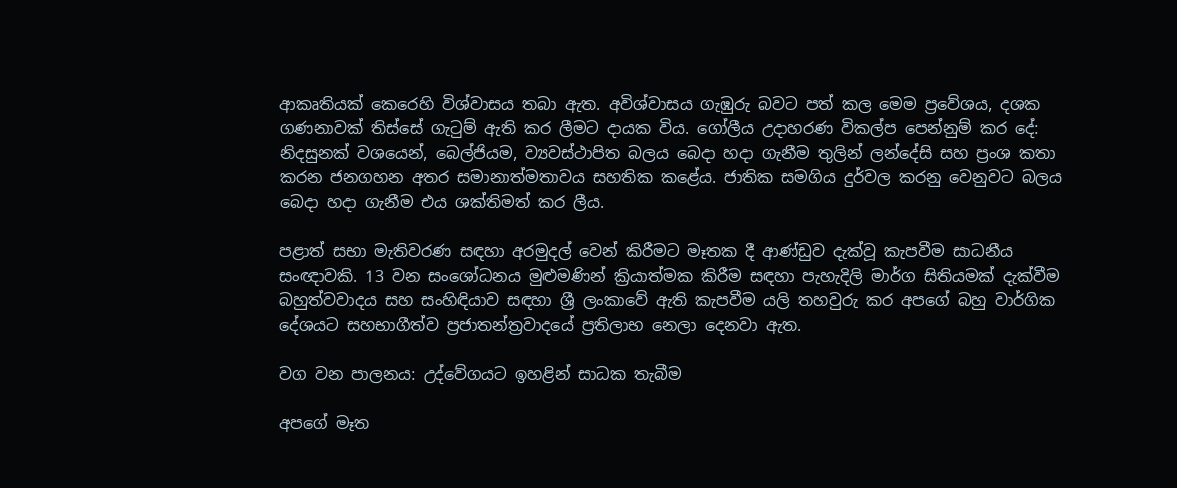ආකෘතියක් කෙරෙහි විශ්වාසය තබා ඇත. අවිශ්වාසය ගැඹුරු බවට පත් කල මෙම ප්‍රවේශය, දශක ගණනාවක් තිස්සේ ගැටුම් ඇති කර ලීමට දායක විය. ගෝලීය උදාහරණ විකල්ප පෙන්නුම් කර දේ: නිදසුනක් වශයෙන්, බෙල්ජියම, ව්‍යවස්ථාපිත බලය බෙදා හදා ගැනීම තුලින් ලන්දේසි සහ ප්‍රංශ කතා කරන ජනගහන අතර සමානාත්මතාවය සහතික කළේය. ජාතික සමගිය දුර්වල කරනු වෙනුවට බලය බෙදා හදා ගැනීම එය ශක්තිමත් කර ලීය.

පළාත් සභා මැතිවරණ සඳහා අරමුදල් වෙන් කිරීමට මෑතක දී ආණ්ඩුව දැක්වූ කැපවීම සාධනීය සංඥාවකි. 13 වන සංශෝධනය මුළුමණින් ක්‍රියාත්මක කිරීම සඳහා පැහැදිලි මාර්ග සිතියමක් දැක්වීම බහුත්වවාදය සහ සංහිඳියාව සඳහා ශ්‍රී ලංකාවේ ඇති කැපවීම යලි තහවුරු කර අපගේ බහු වාර්ගික දේශයට සහභාගීත්ව ප්‍රජාතන්ත්‍රවාදයේ ප්‍රතිලාභ නෙලා දෙනවා ඇත.

වග වන පාලනය: උද්වේගයට ඉහළින් සාධක තැබීම

අපගේ මෑත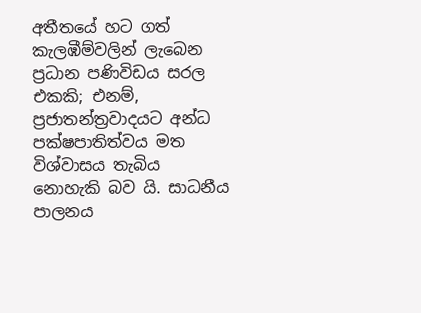අතීතයේ හට ගත් කැලඹීම්වලින් ලැබෙන ප්‍රධාන පණිවිඩය සරල එකකි; එනම්, ප්‍රජාතන්ත්‍රවාදයට අන්ධ පක්ෂපාතිත්වය මත විශ්වාසය තැබිය නොහැකි බව යි. සාධනීය පාලනය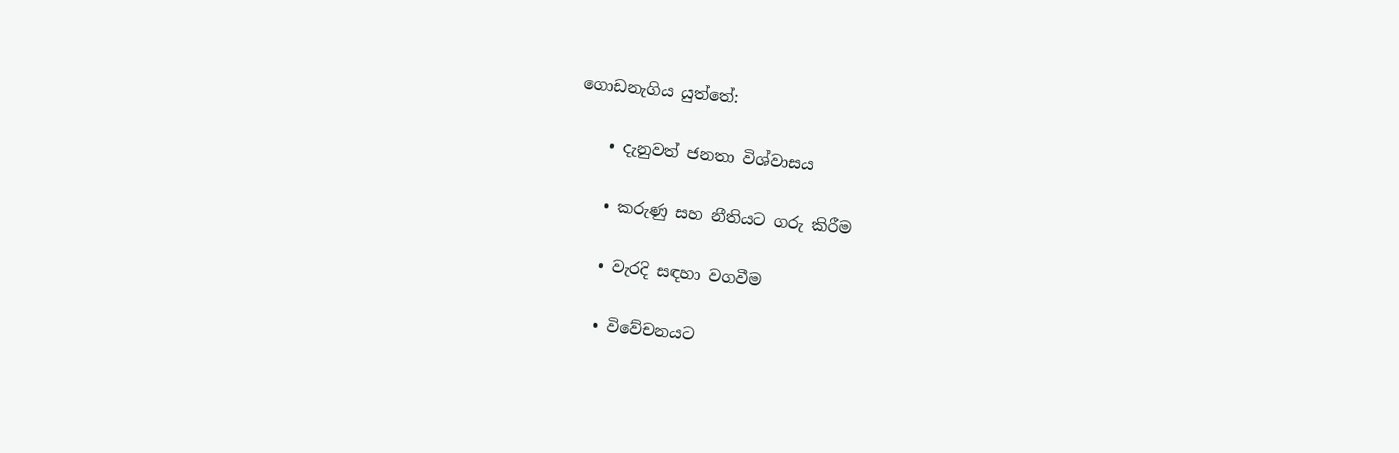ගොඩනැගිය යුත්තේ:

    • දැනුවත් ජනතා විශ්වාසය

    • කරුණු සහ නීතියට ගරු කිරීම

    • වැරදි සඳහා වගවීම

    • විවේචනයට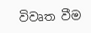විවෘත වීම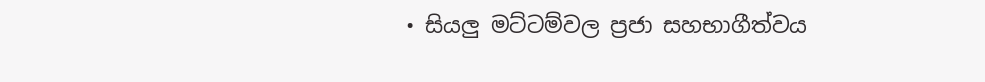• සියලු මට්ටම්වල ප්‍රජා සහභාගීත්වය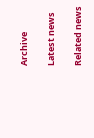Archive

Latest news

Related news